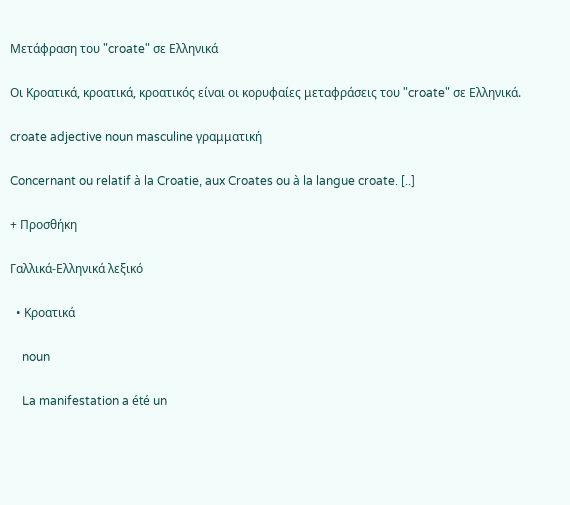Μετάφραση του "croate" σε Ελληνικά

Οι Κροατικά, κροατικά, κροατικός είναι οι κορυφαίες μεταφράσεις του "croate" σε Ελληνικά.

croate adjective noun masculine γραμματική

Concernant ou relatif à la Croatie, aux Croates ou à la langue croate. [..]

+ Προσθήκη

Γαλλικά-Ελληνικά λεξικό

  • Κροατικά

    noun

    La manifestation a été un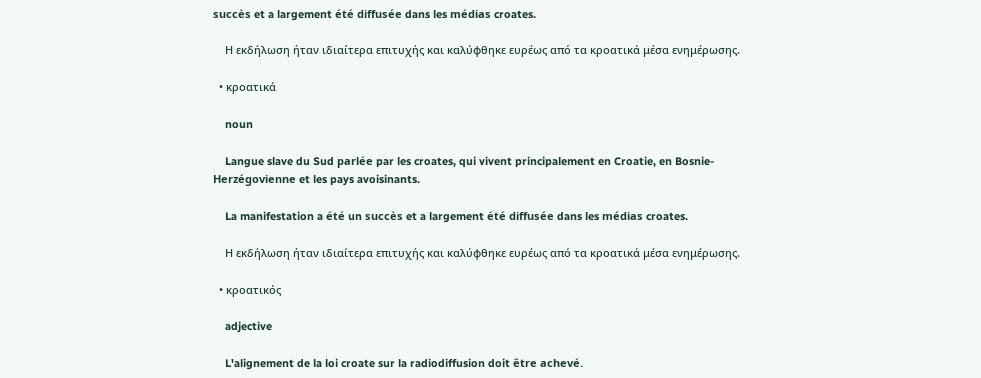succès et a largement été diffusée dans les médias croates.

    Η εκδήλωση ήταν ιδιαίτερα επιτυχής και καλύφθηκε ευρέως από τα κροατικά μέσα ενημέρωσης.

  • κροατικά

    noun

    Langue slave du Sud parlée par les croates, qui vivent principalement en Croatie, en Bosnie-Herzégovienne et les pays avoisinants.

    La manifestation a été un succès et a largement été diffusée dans les médias croates.

    Η εκδήλωση ήταν ιδιαίτερα επιτυχής και καλύφθηκε ευρέως από τα κροατικά μέσα ενημέρωσης.

  • κροατικός

    adjective

    L'alignement de la loi croate sur la radiodiffusion doit être achevé.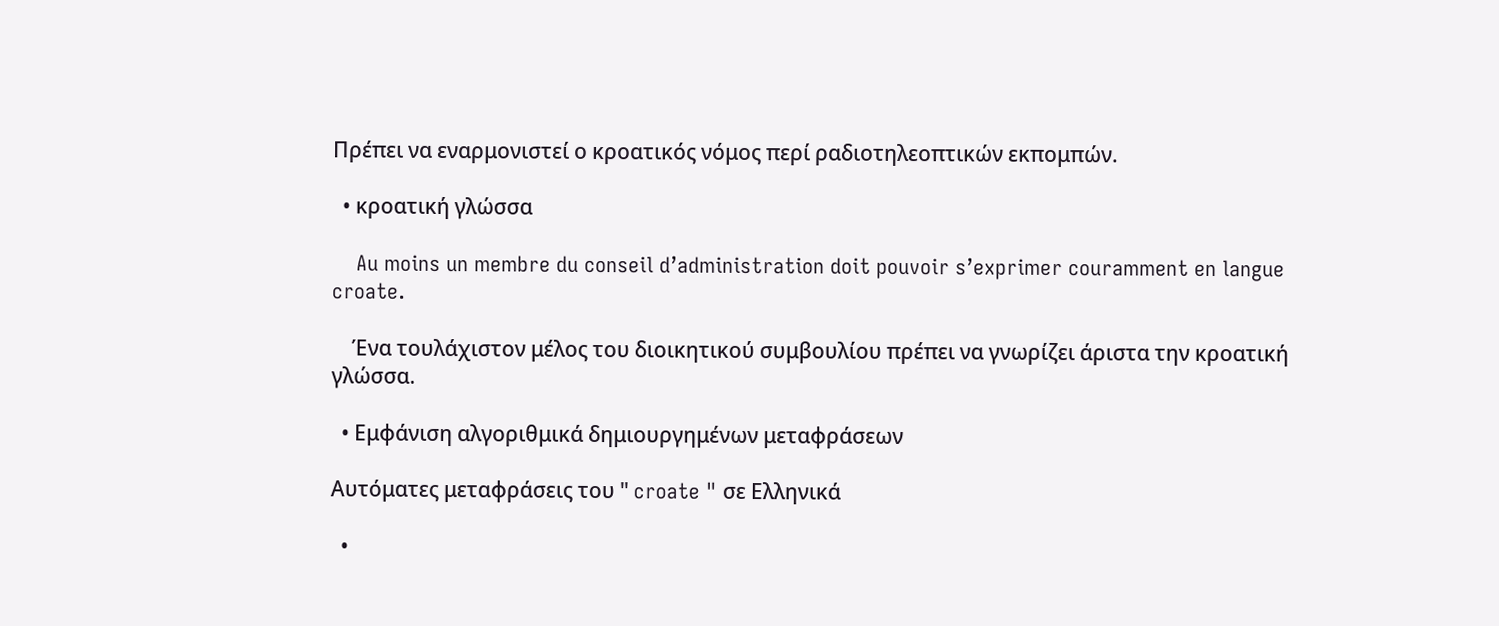Πρέπει να εναρμονιστεί ο κροατικός νόμος περί ραδιοτηλεοπτικών εκπομπών.

  • κροατική γλώσσα

    Au moins un membre du conseil d’administration doit pouvoir s’exprimer couramment en langue croate.

    Ένα τουλάχιστον μέλος του διοικητικού συμβουλίου πρέπει να γνωρίζει άριστα την κροατική γλώσσα.

  • Εμφάνιση αλγοριθμικά δημιουργημένων μεταφράσεων

Αυτόματες μεταφράσεις του " croate " σε Ελληνικά

  •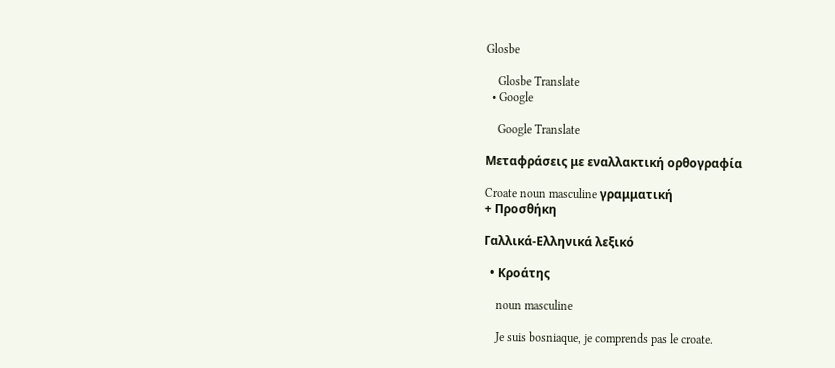Glosbe

    Glosbe Translate
  • Google

    Google Translate

Μεταφράσεις με εναλλακτική ορθογραφία

Croate noun masculine γραμματική
+ Προσθήκη

Γαλλικά-Ελληνικά λεξικό

  • Κροάτης

    noun masculine

    Je suis bosniaque, je comprends pas le croate.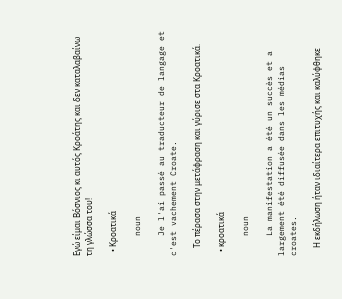Εγώ είμαι Βόσνιος κι αυτός Κροάτης και δεν καταλαβαίνω τη γλώσσα του!

  • Κροατικά

    noun

    Je l'ai passé au traducteur de langage et c'est vachement Croate.

    Το πέρασα στην μετάφραση και γύρισε στα Κροατικά.

  • κροατικά

    noun

    La manifestation a été un succès et a largement été diffusée dans les médias croates.

    Η εκδήλωση ήταν ιδιαίτερα επιτυχής και καλύφθηκε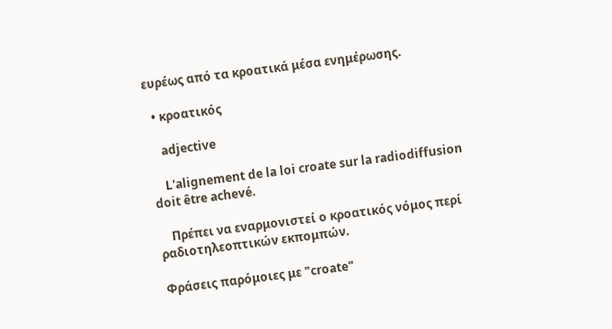ευρέως από τα κροατικά μέσα ενημέρωσης.

  • κροατικός

    adjective

    L'alignement de la loi croate sur la radiodiffusion doit être achevé.

    Πρέπει να εναρμονιστεί ο κροατικός νόμος περί ραδιοτηλεοπτικών εκπομπών.

Φράσεις παρόμοιες με "croate"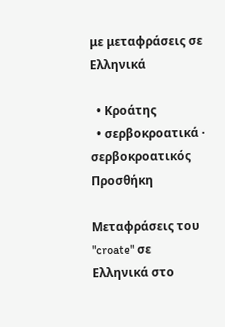με μεταφράσεις σε Ελληνικά

  • Κροάτης
  • σερβοκροατικά · σερβοκροατικός
Προσθήκη

Μεταφράσεις του "croate" σε Ελληνικά στο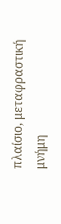πλαίσιο, μεταφραστική μνήμη